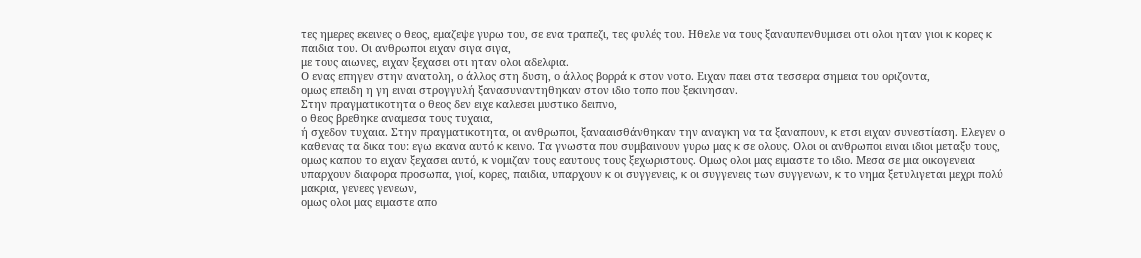τες ημερες εκεινες ο θεος, εμαζεψε γυρω του, σε ενα τραπεζι, τες φυλές του. Ηθελε να τους ξαναυπενθυμισει οτι ολοι ηταν γιοι κ κορες κ παιδια του. Οι ανθρωποι ειχαν σιγα σιγα,
με τους αιωνες, ειχαν ξεχασει οτι ηταν ολοι αδελφια.
Ο ενας επηγεν στην ανατολη, ο άλλος στη δυση, ο άλλος βορρά κ στον νοτο. Ειχαν παει στα τεσσερα σημεια του οριζοντα,
ομως επειδη η γη ειναι στρογγυλή ξανασυναντηθηκαν στον ιδιο τοπο που ξεκινησαν.
Στην πραγματικοτητα ο θεος δεν ειχε καλεσει μυστικο δειπνο,
ο θεος βρεθηκε αναμεσα τους τυχαια,
ή σχεδον τυχαια. Στην πραγματικοτητα, οι ανθρωποι, ξανααισθάνθηκαν την αναγκη να τα ξαναπουν, κ ετσι ειχαν συνεστίαση. Ελεγεν ο καθενας τα δικα του: εγω εκανα αυτό κ κεινο. Τα γνωστα που συμβαινουν γυρω μας κ σε ολους. Ολοι οι ανθρωποι ειναι ιδιοι μεταξυ τους,
ομως καπου το ειχαν ξεχασει αυτό, κ νομιζαν τους εαυτους τους ξεχωριστους. Ομως ολοι μας ειμαστε το ιδιο. Μεσα σε μια οικογενεια υπαρχουν διαφορα προσωπα, γιοί, κορες, παιδια, υπαρχουν κ οι συγγενεις, κ οι συγγενεις των συγγενων, κ το νημα ξετυλιγεται μεχρι πολύ μακρια, γενεες γενεων,
ομως ολοι μας ειμαστε απο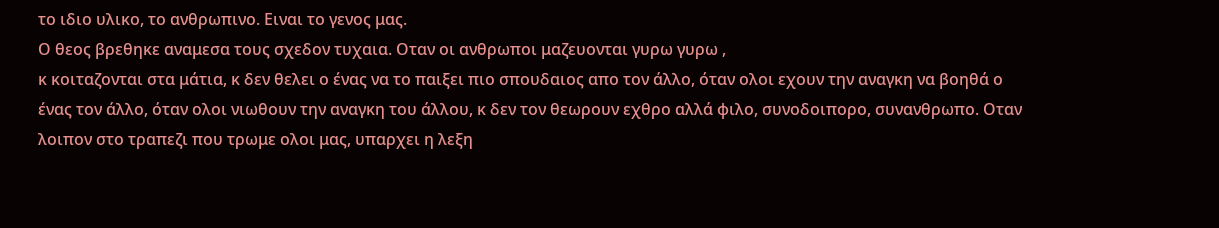το ιδιο υλικο, το ανθρωπινο. Ειναι το γενος μας.
Ο θεος βρεθηκε αναμεσα τους σχεδον τυχαια. Οταν οι ανθρωποι μαζευονται γυρω γυρω ,
κ κοιταζονται στα μάτια, κ δεν θελει ο ένας να το παιξει πιο σπουδαιος απο τον άλλο, όταν ολοι εχουν την αναγκη να βοηθά ο ένας τον άλλο, όταν ολοι νιωθουν την αναγκη του άλλου, κ δεν τον θεωρουν εχθρο αλλά φιλο, συνοδοιπορο, συνανθρωπο. Οταν λοιπον στο τραπεζι που τρωμε ολοι μας, υπαρχει η λεξη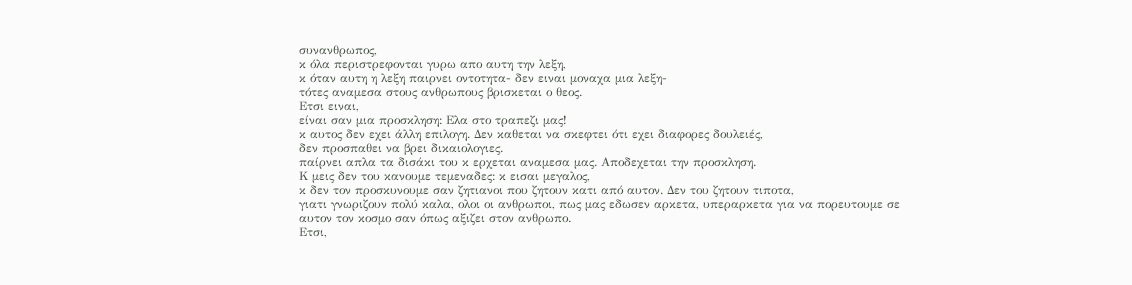συνανθρωπος,
κ όλα περιστρεφονται γυρω απο αυτη την λεξη,
κ όταν αυτη η λεξη παιρνει οντοτητα- δεν ειναι μοναχα μια λεξη-
τότες αναμεσα στους ανθρωπους βρισκεται ο θεος.
Ετσι ειναι,
είναι σαν μια προσκληση: Ελα στο τραπεζι μας!
κ αυτος δεν εχει άλλη επιλογη. Δεν καθεται να σκεφτει ότι εχει διαφορες δουλειές,
δεν προσπαθει να βρει δικαιολογιες.
παίρνει απλα τα δισάκι του κ ερχεται αναμεσα μας. Αποδεχεται την προσκληση.
Κ μεις δεν του κανουμε τεμεναδες: κ εισαι μεγαλος,
κ δεν τον προσκυνουμε σαν ζητιανοι που ζητουν κατι από αυτον. Δεν του ζητουν τιποτα,
γιατι γνωριζουν πολύ καλα, ολοι οι ανθρωποι, πως μας εδωσεν αρκετα, υπεραρκετα για να πορευτουμε σε αυτον τον κοσμο σαν όπως αξιζει στον ανθρωπο.
Ετσι,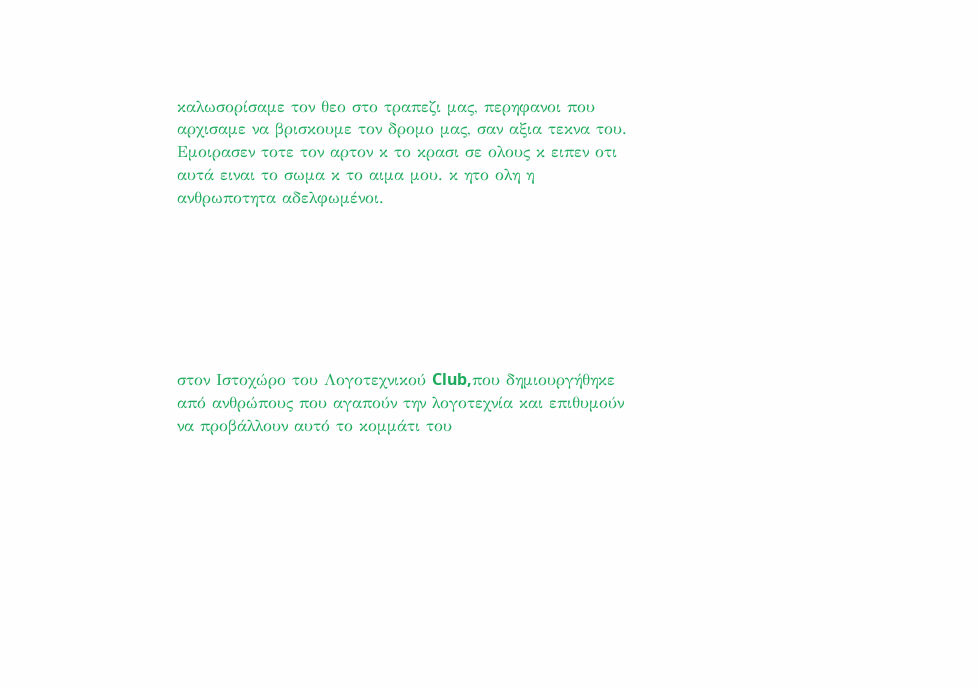καλωσορίσαμε τον θεο στο τραπεζι μας, περηφανοι που αρχισαμε να βρισκουμε τον δρομο μας, σαν αξια τεκνα του.
Εμοιρασεν τοτε τον αρτον κ το κρασι σε ολους κ ειπεν οτι αυτά ειναι το σωμα κ το αιμα μου. κ ητο ολη η ανθρωποτητα αδελφωμένοι.







στον Ιστοχώρο του Λογοτεχνικού Club,που δημιουργήθηκε από ανθρώπους που αγαπούν την λογοτεχνία και επιθυμούν να προβάλλουν αυτό το κομμάτι του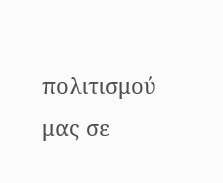πολιτισμού μας σε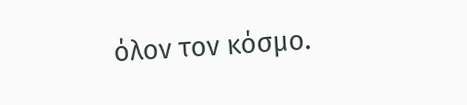όλον τον κόσμο.